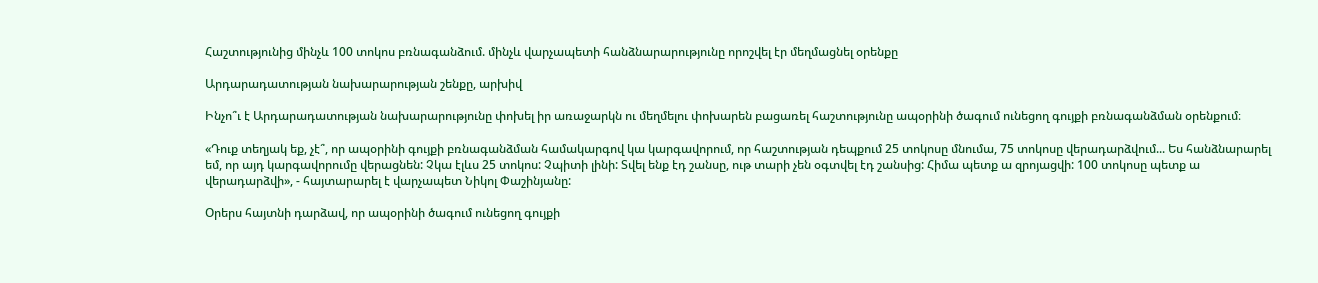Հաշտությունից մինչև 100 տոկոս բռնագանձում. մինչև վարչապետի հանձնարարությունը որոշվել էր մեղմացնել օրենքը

Արդարադատության նախարարության շենքը, արխիվ

Ինչո՞ւ է Արդարադատության նախարարությունը փոխել իր առաջարկն ու մեղմելու փոխարեն բացառել հաշտությունը ապօրինի ծագում ունեցող գույքի բռնագանձման օրենքում։

«Դուք տեղյակ եք, չէ՞, որ ապօրինի գույքի բռնագանձման համակարգով կա կարգավորում, որ հաշտության դեպքում 25 տոկոսը մնումա, 75 տոկոսը վերադարձվում... Ես հանձնարարել եմ, որ այդ կարգավորումը վերացնեն: Չկա էլևս 25 տոկոս: Չպիտի լինի: Տվել ենք էդ շանսը, ութ տարի չեն օգտվել էդ շանսից: Հիմա պետք ա զրոյացվի: 100 տոկոսը պետք ա վերադարձվի», - հայտարարել է վարչապետ Նիկոլ Փաշինյանը:

Օրերս հայտնի դարձավ, որ ապօրինի ծագում ունեցող գույքի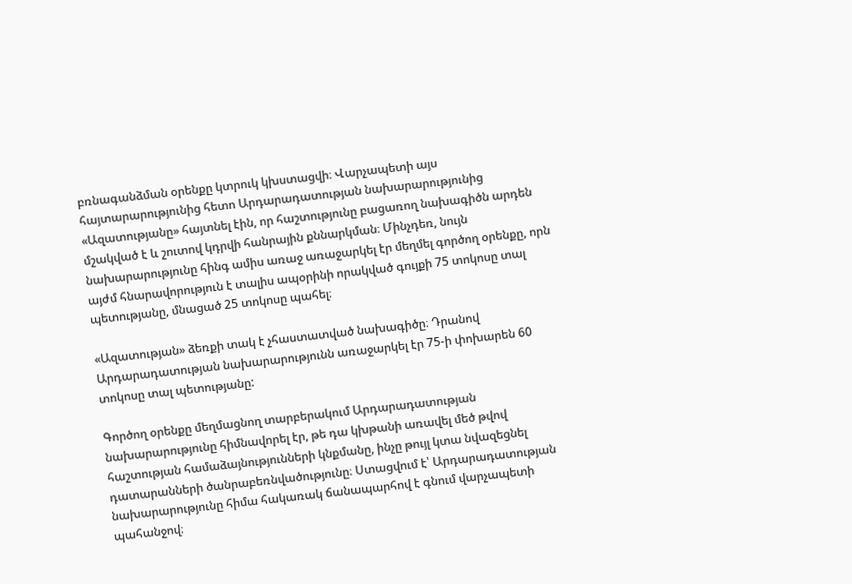բռնագանձման օրենքը կտրուկ կխստացվի։ Վարչապետի այս հայտարարությունից հետո Արդարադատության նախարարությունից «Ազատությանը» հայտնել էին, որ հաշտությունը բացառող նախագիծն արդեն մշակված է և շուտով կդրվի հանրային քննարկման։ Մինչդեռ, նույն նախարարությունը հինգ ամիս առաջ առաջարկել էր մեղմել գործող օրենքը, որն այժմ հնարավորություն է տալիս ապօրինի որակված գույքի 75 տոկոսը տալ պետությանը, մնացած 25 տոկոսը պահել։

«Ազատության» ձեռքի տակ է չհաստատված նախագիծը։ Դրանով Արդարադատության նախարարությունն առաջարկել էր 75-ի փոխարեն 60 տոկոսը տալ պետությանը:

Գործող օրենքը մեղմացնող տարբերակում Արդարադատության նախարարությունը հիմնավորել էր, թե դա կխթանի առավել մեծ թվով հաշտության համաձայնությունների կնքմանը, ինչը թույլ կտա նվազեցնել դատարանների ծանրաբեռնվածությունը։ Ստացվում է՝ Արդարադատության նախարարությունը հիմա հակառակ ճանապարհով է գնում վարչապետի պահանջով։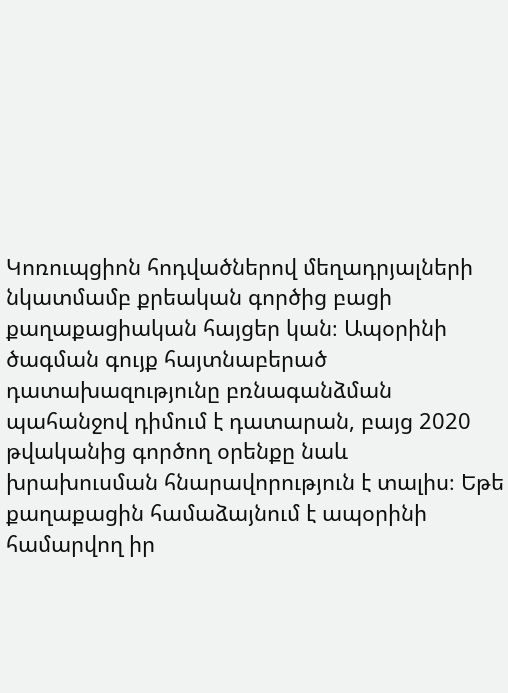Կոռուպցիոն հոդվածներով մեղադրյալների նկատմամբ քրեական գործից բացի քաղաքացիական հայցեր կան։ Ապօրինի ծագման գույք հայտնաբերած դատախազությունը բռնագանձման պահանջով դիմում է դատարան, բայց 2020 թվականից գործող օրենքը նաև խրախուսման հնարավորություն է տալիս։ Եթե քաղաքացին համաձայնում է ապօրինի համարվող իր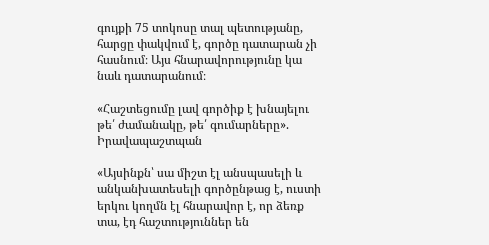գույքի 75 տոկոսը տալ պետությանը, հարցը փակվում է, գործը դատարան չի հասնում։ Այս հնարավորությունը կա նաև դատարանում։

«Հաշտեցումը լավ գործիք է խնայելու թե՛ ժամանակը, թե՛ գումարները». Իրավապաշտպան

«Այսինքն՝ սա միշտ էլ անսպասելի և անկանխատեսելի գործընթաց է, ուստի երկու կողմն էլ հնարավոր է, որ ձեռք տա, էդ հաշտություններ են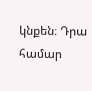կնքեն։ Դրա համար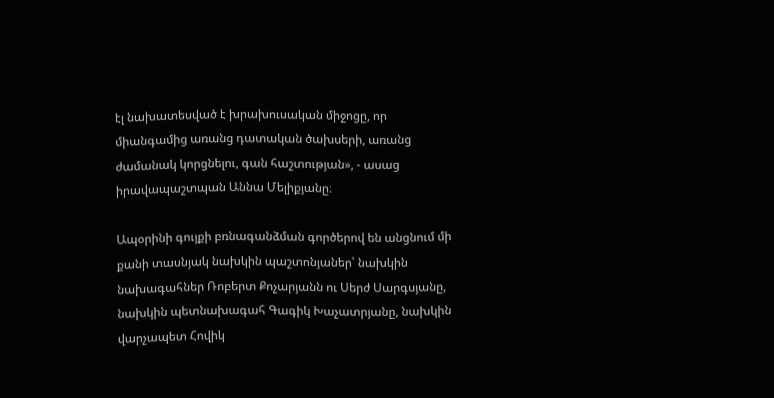էլ նախատեսված է խրախուսական միջոցը, որ միանգամից առանց դատական ծախսերի, առանց ժամանակ կորցնելու, գան հաշտության», - ասաց իրավապաշտպան Աննա Մելիքյանը։

Ապօրինի գույքի բռնագանձման գործերով են անցնում մի քանի տասնյակ նախկին պաշտոնյաներ՝ նախկին նախագահներ Ռոբերտ Քոչարյանն ու Սերժ Սարգսյանը, նախկին պետնախագահ Գագիկ Խաչատրյանը, նախկին վարչապետ Հովիկ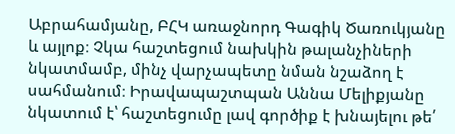Աբրահամյանը, ԲՀԿ առաջնորդ Գագիկ Ծառուկյանը և այլոք։ Չկա հաշտեցում նախկին թալանչիների նկատմամբ, մինչ վարչապետը նման նշաձող է սահմանում։ Իրավապաշտպան Աննա Մելիքյանը նկատում է՝ հաշտեցումը լավ գործիք է խնայելու թե՛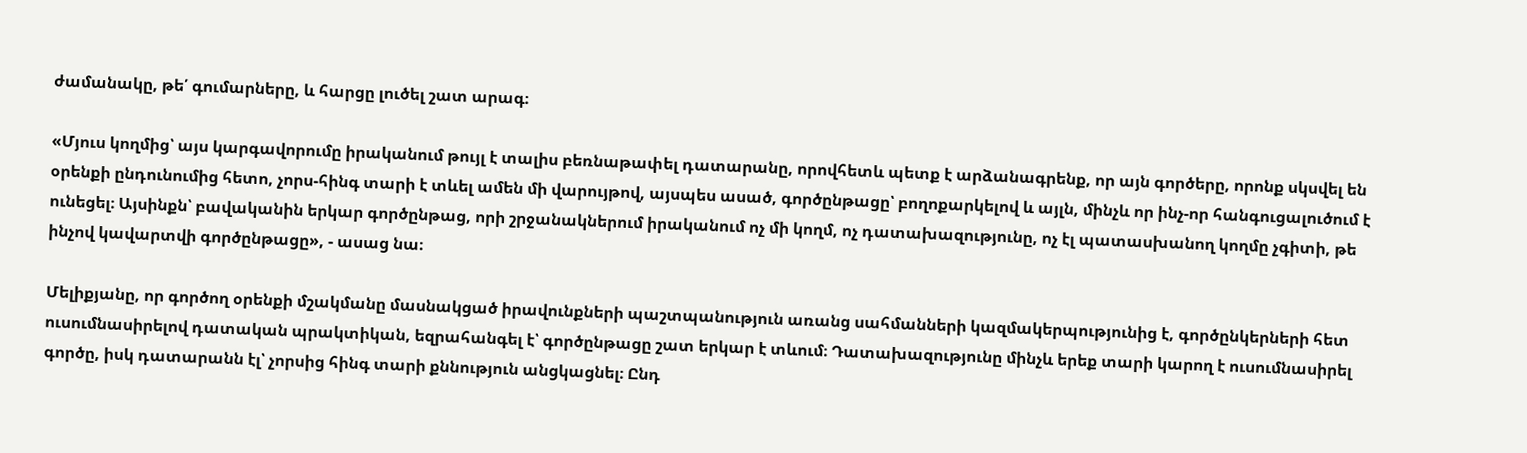ժամանակը, թե՛ գումարները, և հարցը լուծել շատ արագ։

«Մյուս կողմից՝ այս կարգավորումը իրականում թույլ է տալիս բեռնաթափել դատարանը, որովհետև պետք է արձանագրենք, որ այն գործերը, որոնք սկսվել են օրենքի ընդունումից հետո, չորս-հինգ տարի է տևել ամեն մի վարույթով, այսպես ասած, գործընթացը՝ բողոքարկելով և այլն, մինչև որ ինչ-որ հանգուցալուծում է ունեցել։ Այսինքն՝ բավականին երկար գործընթաց, որի շրջանակներում իրականում ոչ մի կողմ, ոչ դատախազությունը, ոչ էլ պատասխանող կողմը չգիտի, թե ինչով կավարտվի գործընթացը», - ասաց նա։

Մելիքյանը, որ գործող օրենքի մշակմանը մասնակցած իրավունքների պաշտպանություն առանց սահմանների կազմակերպությունից է, գործընկերների հետ ուսումնասիրելով դատական պրակտիկան, եզրահանգել է՝ գործընթացը շատ երկար է տևում։ Դատախազությունը մինչև երեք տարի կարող է ուսումնասիրել գործը, իսկ դատարանն էլ՝ չորսից հինգ տարի քննություն անցկացնել։ Ընդ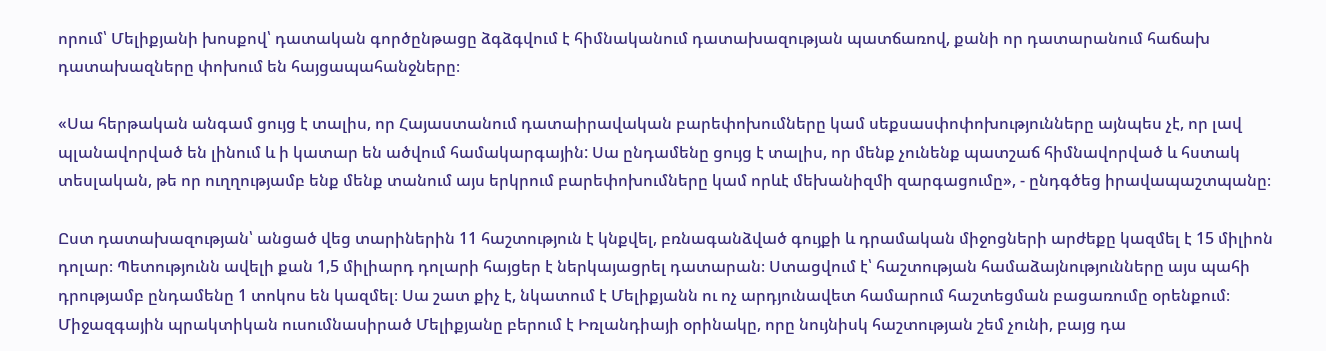որում՝ Մելիքյանի խոսքով՝ դատական գործընթացը ձգձգվում է հիմնականում դատախազության պատճառով, քանի որ դատարանում հաճախ դատախազները փոխում են հայցապահանջները։

«Սա հերթական անգամ ցույց է տալիս, որ Հայաստանում դատաիրավական բարեփոխումները կամ սեքսասփոփոխությունները այնպես չէ, որ լավ պլանավորված են լինում և ի կատար են ածվում համակարգային: Սա ընդամենը ցույց է տալիս, որ մենք չունենք պատշաճ հիմնավորված և հստակ տեսլական, թե որ ուղղությամբ ենք մենք տանում այս երկրում բարեփոխումները կամ որևէ մեխանիզմի զարգացումը», - ընդգծեց իրավապաշտպանը։

Ըստ դատախազության՝ անցած վեց տարիներին 11 հաշտություն է կնքվել, բռնագանձված գույքի և դրամական միջոցների արժեքը կազմել է 15 միլիոն դոլար։ Պետությունն ավելի քան 1,5 միլիարդ դոլարի հայցեր է ներկայացրել դատարան։ Ստացվում է՝ հաշտության համաձայնությունները այս պահի դրությամբ ընդամենը 1 տոկոս են կազմել։ Սա շատ քիչ է, նկատում է Մելիքյանն ու ոչ արդյունավետ համարում հաշտեցման բացառումը օրենքում։ Միջազգային պրակտիկան ուսումնասիրած Մելիքյանը բերում է Իռլանդիայի օրինակը, որը նույնիսկ հաշտության շեմ չունի, բայց դա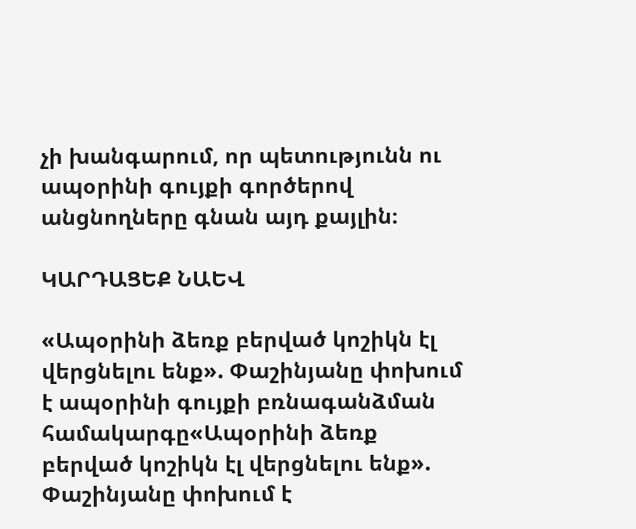չի խանգարում, որ պետությունն ու ապօրինի գույքի գործերով անցնողները գնան այդ քայլին։

ԿԱՐԴԱՑԵՔ ՆԱԵՎ

«Ապօրինի ձեռք բերված կոշիկն էլ վերցնելու ենք». Փաշինյանը փոխում է ապօրինի գույքի բռնագանձման համակարգը«Ապօրինի ձեռք բերված կոշիկն էլ վերցնելու ենք». Փաշինյանը փոխում է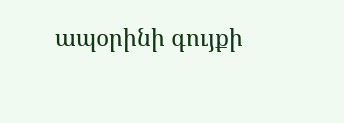ապօրինի գույքի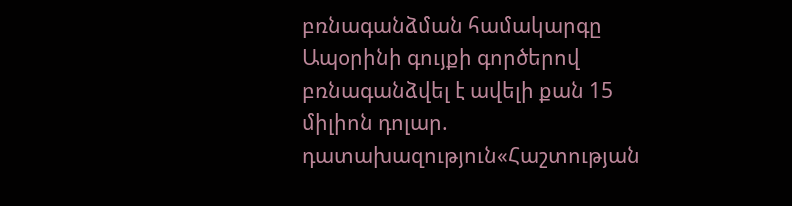բռնագանձման համակարգը Ապօրինի գույքի գործերով բռնագանձվել է ավելի քան 15 միլիոն դոլար. դատախազություն«Հաշտության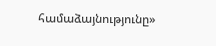համաձայնությունը»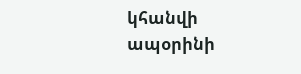կհանվի ապօրինի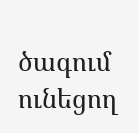ծագում ունեցող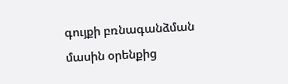գույքի բռնագանձման մասին օրենքից